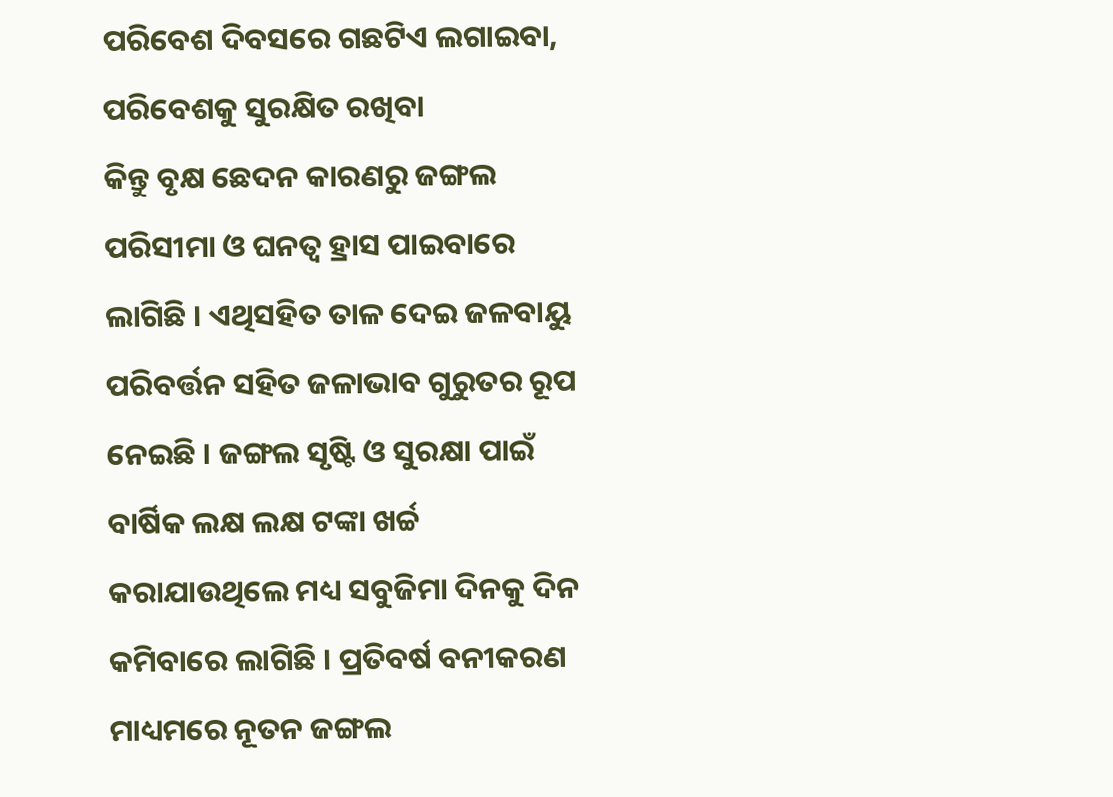ପରିବେଶ ଦିବସରେ ଗଛଟିଏ ଲଗାଇବା, ପରିବେଶକୁ ସୁରକ୍ଷିତ ରଖିବା
କିନ୍ତୁ ବୃକ୍ଷ ଛେଦନ କାରଣରୁ ଜଙ୍ଗଲ ପରିସୀମା ଓ ଘନତ୍ୱ ହ୍ରାସ ପାଇବାରେ ଲାଗିଛି । ଏଥିସହିତ ତାଳ ଦେଇ ଜଳବାୟୁ ପରିବର୍ତ୍ତନ ସହିତ ଜଳାଭାବ ଗୁରୁତର ରୂପ ନେଇଛି । ଜଙ୍ଗଲ ସୃଷ୍ଟି ଓ ସୁରକ୍ଷା ପାଇଁ ବାର୍ଷିକ ଲକ୍ଷ ଲକ୍ଷ ଟଙ୍କା ଖର୍ଚ୍ଚ କରାଯାଉଥିଲେ ମଧ୍ୟ ସବୁଜିମା ଦିନକୁ ଦିନ କମିବାରେ ଲାଗିଛି । ପ୍ରତିବର୍ଷ ବନୀକରଣ ମାଧ୍ୟମରେ ନୂତନ ଜଙ୍ଗଲ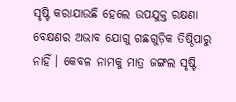ସୃଷ୍ଟି କରାଯାଉଛି ହେଲେ ଉପଯୁକ୍ତ ରକ୍ଷଣା ବେକ୍ଷଣର ଅଭାବ ଯୋଗୁ ଗଛଗୁଡ଼ିକ ତିଷ୍ଠିପାରୁ ନାହିଁ । କେବଳ ନାମକୁ ମାତ୍ର ଜଙ୍ଗଲ ସୃଷ୍ଟି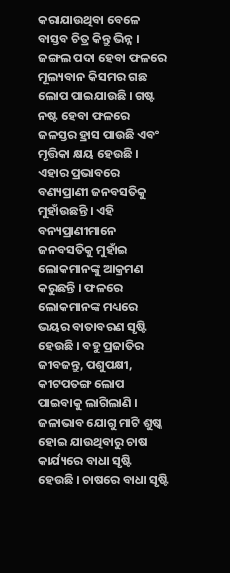କରାଯାଉଥିବା ବେଳେ ବାସ୍ତବ ଚିତ୍ର କିନ୍ତୁ ଭିନ୍ନ । ଜଙ୍ଗଲ ପଦା ହେବା ଫଳରେ ମୂଲ୍ୟବାନ କିସମର ଗଛ ଲୋପ ପାଇଯାଉଛି । ଗଷ୍ଟ ନଷ୍ଟ ହେବା ଫଳରେ ଜଳସ୍ତର ହ୍ରାସ ପାଉଛି ଏବଂ ମୃତ୍ତିକା କ୍ଷୟ ହେଉଛି । ଏହାର ପ୍ରଭାବରେ ବଣ୍ୟପ୍ରାଣୀ ଜନବସତିକୁ ମୁହାଁଉଛନ୍ତି । ଏହି ବନ୍ୟପ୍ରାଣୀମାନେ ଜନବସତିକୁ ମୁହାଁଇ ଲୋକମାନଙ୍କୁ ଆକ୍ରମଣ କରୁଛନ୍ତି । ଫଳରେ ଲୋକମାନଙ୍କ ମଧ୍ୟରେ ଭୟର ବାତାବରଣ ସୃଷ୍ଟି ହେଉଛି । ବହୁ ପ୍ରଜାତିର ଜୀବଜନ୍ତୁ, ପଶୁପକ୍ଷୀ, କୀଟପତଙ୍ଗ ଲୋପ ପାଇବାକୁ ଲାଗିଲାଣି । ଜଳାଭାବ ଯୋଗୁ ମାଟି ଶୁଷ୍କ ହୋଇ ଯାଉଥିବାରୁ ଚାଷ କାର୍ଯ୍ୟରେ ବାଧା ସୃଷ୍ଟି ହେଉଛି । ଚାଷରେ ବାଧା ସୃଷ୍ଟି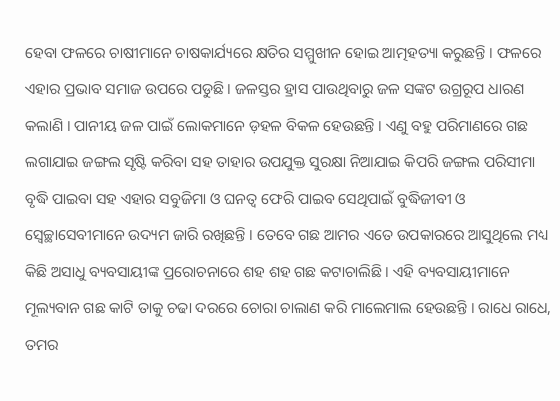ହେବା ଫଳରେ ଚାଷୀମାନେ ଚାଷକାର୍ଯ୍ୟରେ କ୍ଷତିର ସମ୍ମୁଖୀନ ହୋଇ ଆତ୍ମହତ୍ୟା କରୁଛନ୍ତି । ଫଳରେ ଏହାର ପ୍ରଭାବ ସମାଜ ଉପରେ ପଡୁଛି । ଜଳସ୍ତର ହ୍ରାସ ପାଉଥିବାରୁ ଜଳ ସଙ୍କଟ ଉଗ୍ରରୂପ ଧାରଣ କଲାଣି । ପାନୀୟ ଜଳ ପାଇଁ ଲୋକମାନେ ଡ଼ହଳ ବିକଳ ହେଉଛନ୍ତି । ଏଣୁ ବହୁ ପରିମାଣରେ ଗଛ ଲଗାଯାଇ ଜଙ୍ଗଲ ସୃଷ୍ଟି କରିବା ସହ ତାହାର ଉପଯୁକ୍ତ ସୁରକ୍ଷା ନିଆଯାଇ କିପରି ଜଙ୍ଗଲ ପରିସୀମା ବୃଦ୍ଧି ପାଇବା ସହ ଏହାର ସବୁଜିମା ଓ ଘନତ୍ୱ ଫେରି ପାଇବ ସେଥିପାଇଁ ବୁଦ୍ଧିଜୀବୀ ଓ ସ୍ୱେଚ୍ଛାସେବୀମାନେ ଉଦ୍ୟମ ଜାରି ରଖିଛନ୍ତି । ତେବେ ଗଛ ଆମର ଏତେ ଉପକାରରେ ଆସୁଥିଲେ ମଧ୍ୟ କିଛି ଅସାଧୁ ବ୍ୟବସାୟୀଙ୍କ ପ୍ରରୋଚନାରେ ଶହ ଶହ ଗଛ କଟାଚାଲିଛି । ଏହି ବ୍ୟବସାୟୀମାନେ ମୂଲ୍ୟବାନ ଗଛ କାଟି ତାକୁ ଚଢା ଦରରେ ଚୋରା ଚାଲାଣ କରି ମାଲେମାଲ ହେଉଛନ୍ତି । ରାଧେ ରାଧେ, ତମର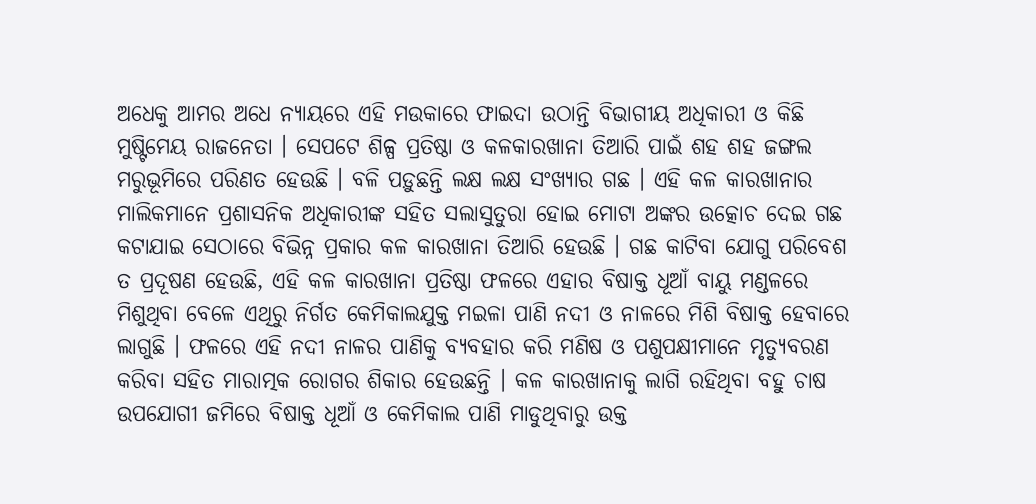ଅଧେକୁ ଆମର ଅଧେ ନ୍ୟାୟରେ ଏହି ମଉକାରେ ଫାଇଦା ଉଠାନ୍ତି ବିଭାଗୀୟ ଅଧିକାରୀ ଓ କିଛି ମୁଷ୍ଟିମେୟ ରାଜନେତା । ସେପଟେ ଶିଳ୍ପ ପ୍ରତିଷ୍ଠା ଓ କଳକାରଖାନା ତିଆରି ପାଇଁ ଶହ ଶହ ଜଙ୍ଗଲ ମରୁଭୂମିରେ ପରିଣତ ହେଉଛି । ବଳି ପଡ଼ୁଛନ୍ତି ଲକ୍ଷ ଲକ୍ଷ ସଂଖ୍ୟାର ଗଛ । ଏହି କଳ କାରଖାନାର ମାଲିକମାନେ ପ୍ରଶାସନିକ ଅଧିକାରୀଙ୍କ ସହିତ ସଲାସୁତୁରା ହୋଇ ମୋଟା ଅଙ୍କର ଉତ୍କୋଚ ଦେଇ ଗଛ କଟାଯାଇ ସେଠାରେ ବିଭିନ୍ନ ପ୍ରକାର କଳ କାରଖାନା ତିଆରି ହେଉଛି । ଗଛ କାଟିବା ଯୋଗୁ ପରିବେଶ ତ ପ୍ରଦୂଷଣ ହେଉଛି, ଏହି କଳ କାରଖାନା ପ୍ରତିଷ୍ଠା ଫଳରେ ଏହାର ବିଷାକ୍ତ ଧୂଆଁ ବାୟୁ ମଣ୍ଡଳରେ ମିଶୁଥିବା ବେଳେ ଏଥିରୁ ନିର୍ଗତ କେମିକାଲଯୁକ୍ତ ମଇଳା ପାଣି ନଦୀ ଓ ନାଳରେ ମିଶି ବିଷାକ୍ତ ହେବାରେ ଲାଗୁଛି । ଫଳରେ ଏହି ନଦୀ ନାଳର ପାଣିକୁ ବ୍ୟବହାର କରି ମଣିଷ ଓ ପଶୁପକ୍ଷୀମାନେ ମୃତ୍ୟୁବରଣ କରିବା ସହିତ ମାରାତ୍ମକ ରୋଗର ଶିକାର ହେଉଛନ୍ତି । କଳ କାରଖାନାକୁ ଲାଗି ରହିଥିବା ବହୁ ଚାଷ ଉପଯୋଗୀ ଜମିରେ ବିଷାକ୍ତ ଧୂଆଁ ଓ କେମିକାଲ ପାଣି ମାଡୁଥିବାରୁ ଉକ୍ତ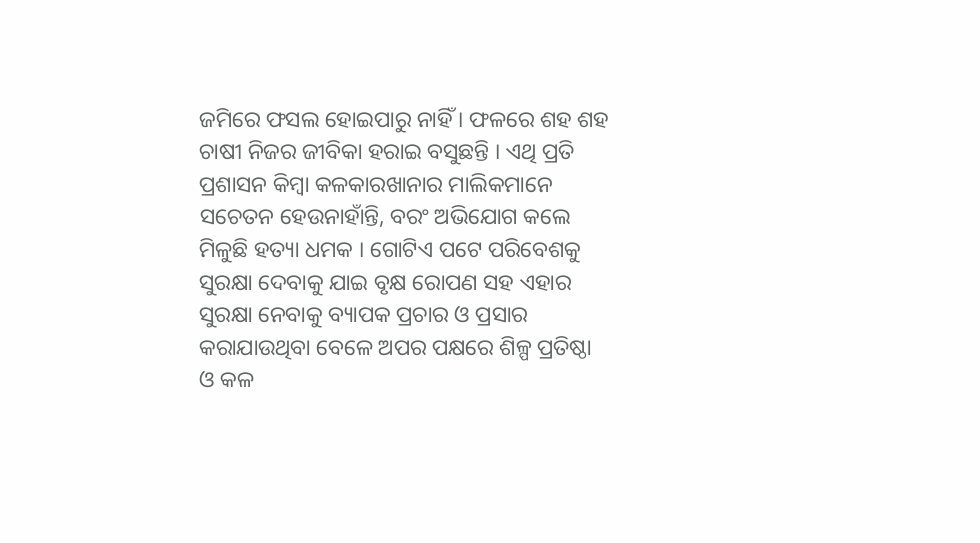ଜମିରେ ଫସଲ ହୋଇପାରୁ ନାହିଁ । ଫଳରେ ଶହ ଶହ ଚାଷୀ ନିଜର ଜୀବିକା ହରାଇ ବସୁଛନ୍ତି । ଏଥି ପ୍ରତି ପ୍ରଶାସନ କିମ୍ବା କଳକାରଖାନାର ମାଲିକମାନେ ସଚେତନ ହେଉନାହାଁନ୍ତି, ବରଂ ଅଭିଯୋଗ କଲେ ମିଳୁଛି ହତ୍ୟା ଧମକ । ଗୋଟିଏ ପଟେ ପରିବେଶକୁ ସୁରକ୍ଷା ଦେବାକୁ ଯାଇ ବୃକ୍ଷ ରୋପଣ ସହ ଏହାର ସୁରକ୍ଷା ନେବାକୁ ବ୍ୟାପକ ପ୍ରଚାର ଓ ପ୍ରସାର କରାଯାଉଥିବା ବେଳେ ଅପର ପକ୍ଷରେ ଶିଳ୍ପ ପ୍ରତିଷ୍ଠା ଓ କଳ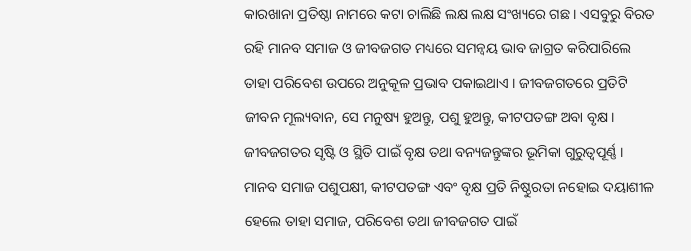କାରଖାନା ପ୍ରତିଷ୍ଠା ନାମରେ କଟା ଚାଲିଛି ଲକ୍ଷ ଲକ୍ଷ ସଂଖ୍ୟରେ ଗଛ । ଏସବୁରୁ ବିରତ ରହି ମାନବ ସମାଜ ଓ ଜୀବଜଗତ ମଧ୍ୟରେ ସମନ୍ୱୟ ଭାବ ଜାଗ୍ରତ କରିପାରିଲେ ତାହା ପରିବେଶ ଉପରେ ଅନୁକୂଳ ପ୍ରଭାବ ପକାଇଥାଏ । ଜୀବଜଗତରେ ପ୍ରତିଟି ଜୀବନ ମୂଲ୍ୟବାନ, ସେ ମନୁଷ୍ୟ ହୁଅନ୍ତୁ, ପଶୁ ହୁଅନ୍ତୁ, କୀଟପତଙ୍ଗ ଅବା ବୃକ୍ଷ । ଜୀବଜଗତର ସୃଷ୍ଟି ଓ ସ୍ଥିତି ପାଇଁ ବୃକ୍ଷ ତଥା ବନ୍ୟଜନ୍ତୁଙ୍କର ଭୂମିକା ଗୁରୁତ୍ୱପୂର୍ଣ୍ଣ । ମାନବ ସମାଜ ପଶୁପକ୍ଷୀ, କୀଟପତଙ୍ଗ ଏବଂ ବୃକ୍ଷ ପ୍ରତି ନିଷ୍ଠୁରତା ନହୋଇ ଦୟାଶୀଳ ହେଲେ ତାହା ସମାଜ, ପରିବେଶ ତଥା ଜୀବଜଗତ ପାଇଁ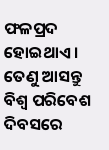ଫଳପ୍ରଦ ହୋଇଥାଏ । ତେଣୁ ଆସନ୍ତୁ ବିଶ୍ୱ ପରିବେଶ ଦିବସରେ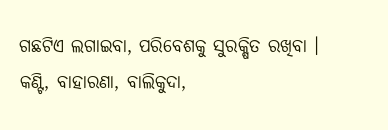ଗଛଟିଏ ଲଗାଇବା, ପରିବେଶକୁ ସୁରକ୍ଷିତ ରଖିବା ।
କଣ୍ଟି, ବାହାରଣା, ବାଲିକୁଦା,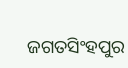ଜଗତସିଂହପୁର